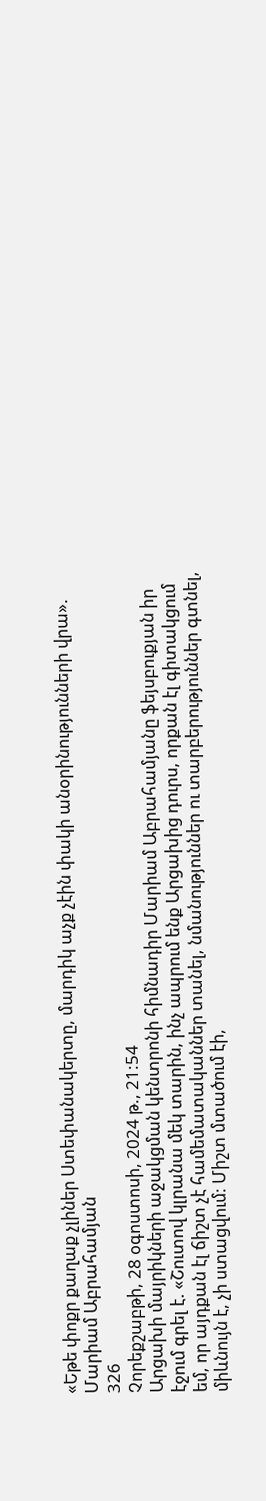«Եթե փոքր քաղաք չլիներ Ստեփանակերտը, մարդիկ աչք չէին փակի անօրինությունների վրա». Մարիամ Աբրահամյան
326
Չորեքշաբթի, 28 օգոստոսի, 2024 թ., 21:54
Արցախի մայրիկների աջակցման կենտրոնի հիմնադիր Մարիամ Աբրահամյանը ֆեյսբուքյան իր էջում գրել է. «Շուտով կլրանա մեկ տարին, ինչ ապրում ենք Արցախից դուրս, որքան էլ գիտակցում եմ, որ այդքան էլ ճիշտ չէ համեմատականներ տանել, նմանություններ ու տարբերություններ գտնել, միևնույն է, չի ստացվում: Միշտ մտածում էի,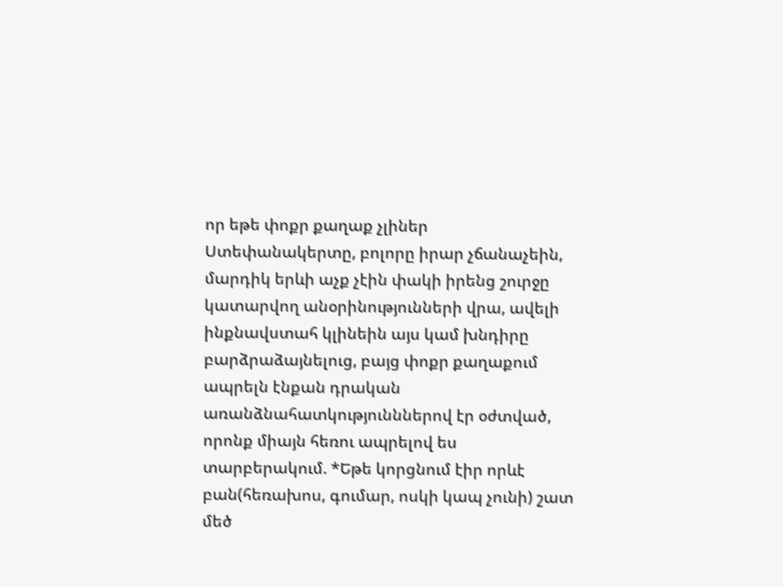որ եթե փոքր քաղաք չլիներ Ստեփանակերտը, բոլորը իրար չճանաչեին, մարդիկ երևի աչք չէին փակի իրենց շուրջը կատարվող անօրինությունների վրա, ավելի ինքնավստահ կլինեին այս կամ խնդիրը բարձրաձայնելուց, բայց փոքր քաղաքում ապրելն էնքան դրական առանձնահատկությունններով էր օժտված, որոնք միայն հեռու ապրելով ես տարբերակում. *Եթե կորցնում էիր որևէ բան(հեռախոս, գումար, ոսկի կապ չունի) շատ մեծ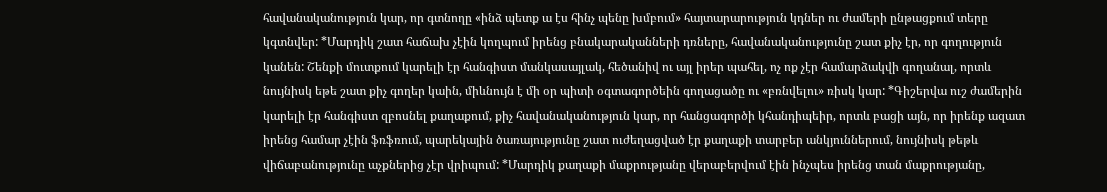հավանականություն կար, որ գտնողը «ինձ պետք ա էս հինչ պենը խմբում» հայտարարություն կդներ ու ժամերի ընթացքում տերը կգտնվեր: *Մարդիկ շատ հաճախ չէին կողպում իրենց բնակարականների դռները, հավանականությունը շատ քիչ էր, որ գողություն կանեն: Շենքի մուտքում կարելի էր հանգիստ մանկասայլակ, հեծանիվ ու այլ իրեր պահել, ոչ ոք չէր համարձակվի գողանալ, որտև նույնիսկ եթե շատ քիչ գողեր կաին, միևնույն է մի օր պիտի օգտագործեին գողացածը ու «բռնվելու» ռիսկ կար: *Գիշերվա ուշ ժամերին կարելի էր հանգիստ զբոսնել քաղաքում, քիչ հավանականություն կար, որ հանցագործի կհանդիպեիր, որտև բացի այն, որ իրենք ազատ իրենց համար չէին ֆռֆռում, պարեկային ծառայությունը շատ ուժեղացված էր քաղաքի տարբեր անկյուններում, նույնիսկ թեթև վիճաբանությունը աչքներից չէր վրիպում: *Մարդիկ քաղաքի մաքրությանը վերաբերվում էին ինչպես իրենց տան մաքրությանը,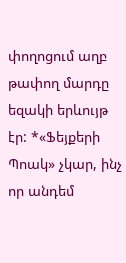փողոցում աղբ թափող մարդը եզակի երևույթ էր: *«Ֆեյքերի Պոակ» չկար, ինչ որ անդեմ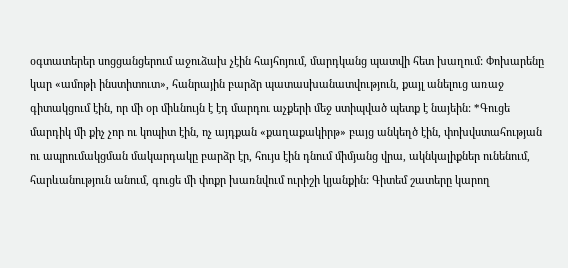օգտատերեր սոցցանցերում աջուձախ չէին հայհոյում, մարդկանց պատվի հետ խաղում: Փոխարենը կար «ամոթի ինստիտուտ», հանրային բարձր պատասխանատվություն, քայլ անելուց առաջ գիտակցում էին, որ մի օր միևնույն է էդ մարդու աչքերի մեջ ստիպված պետք է նայեին: *Գուցե մարդիկ մի քիչ չոր ու կոպիտ էին, ոչ այդքան «քաղաքակիրթ» բայց անկեղծ էին, փոխվստահության ու ապրումակցման մակարդակը բարձր էր, հույս էին դնում միմյանց վրա, ակնկալիքներ ունենում, հարևանություն անում, գուցե մի փոքր խառնվում ուրիշի կյանքին: Գիտեմ շատերը կարող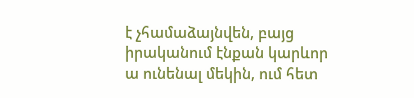է չհամաձայնվեն, բայց իրականում էնքան կարևոր ա ունենալ մեկին, ում հետ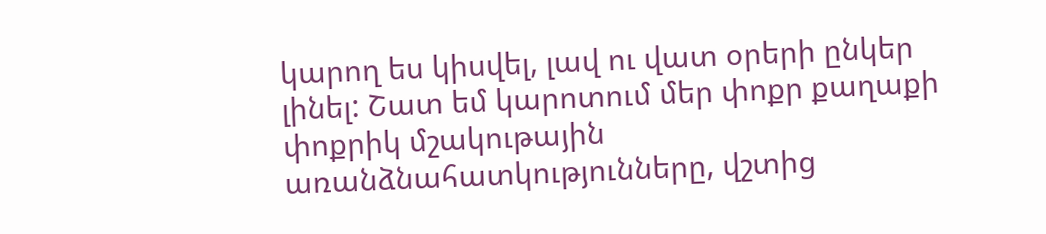կարող ես կիսվել, լավ ու վատ օրերի ընկեր լինել: Շատ եմ կարոտում մեր փոքր քաղաքի փոքրիկ մշակութային առանձնահատկությունները, վշտից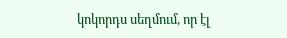կոկորդս սեղմում, որ էլ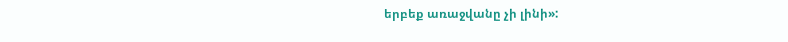երբեք առաջվանը չի լինի»: